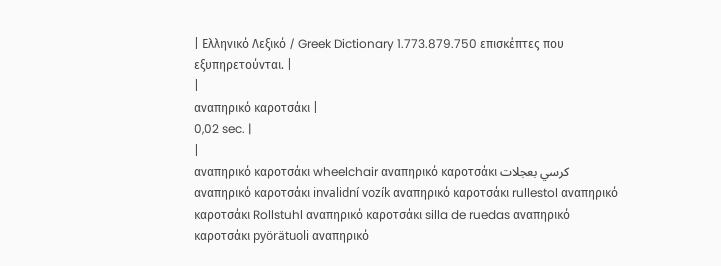| Ελληνικό Λεξικό / Greek Dictionary 1.773.879.750 επισκέπτες που εξυπηρετούνται. |
|
αναπηρικό καροτσάκι |
0,02 sec. |
|
αναπηρικό καροτσάκι wheelchair αναπηρικό καροτσάκι كرسي بعجلات αναπηρικό καροτσάκι invalidní vozík αναπηρικό καροτσάκι rullestol αναπηρικό καροτσάκι Rollstuhl αναπηρικό καροτσάκι silla de ruedas αναπηρικό καροτσάκι pyörätuoli αναπηρικό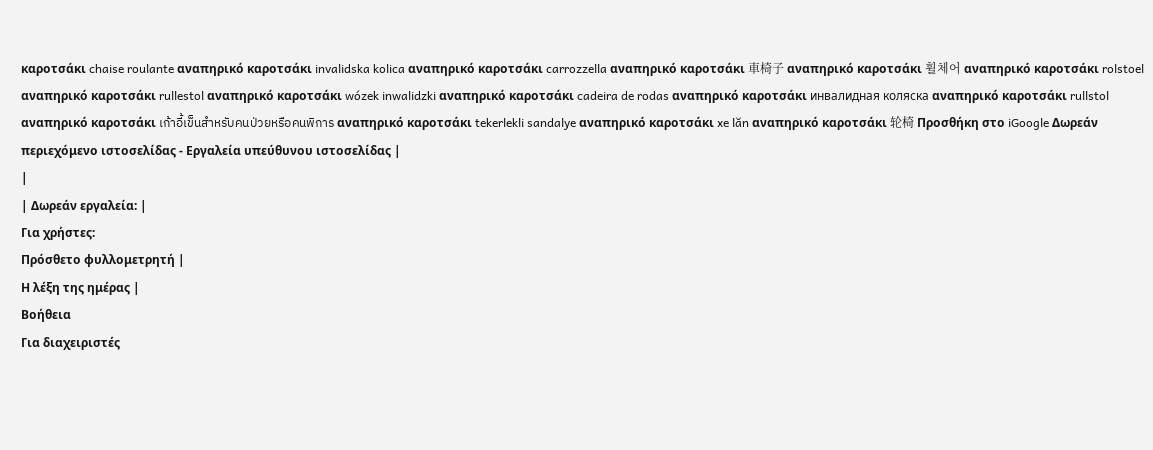καροτσάκι chaise roulante αναπηρικό καροτσάκι invalidska kolica αναπηρικό καροτσάκι carrozzella αναπηρικό καροτσάκι 車椅子 αναπηρικό καροτσάκι 휠체어 αναπηρικό καροτσάκι rolstoel αναπηρικό καροτσάκι rullestol αναπηρικό καροτσάκι wózek inwalidzki αναπηρικό καροτσάκι cadeira de rodas αναπηρικό καροτσάκι инвалидная коляска αναπηρικό καροτσάκι rullstol αναπηρικό καροτσάκι เก้าอี้เข็นสำหรับคนป่วยหรือคนพิการ αναπηρικό καροτσάκι tekerlekli sandalye αναπηρικό καροτσάκι xe lăn αναπηρικό καροτσάκι 轮椅 Προσθήκη στο iGoogle Δωρεάν περιεχόμενο ιστοσελίδας - Εργαλεία υπεύθυνου ιστοσελίδας |
|
| Δωρεάν εργαλεία: |
Για χρήστες:
Πρόσθετο φυλλομετρητή |
Η λέξη της ημέρας |
Βοήθεια
Για διαχειριστές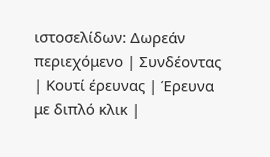ιστοσελίδων: Δωρεάν περιεχόμενο | Συνδέοντας | Κουτί έρευνας | Έρευνα με διπλό κλικ |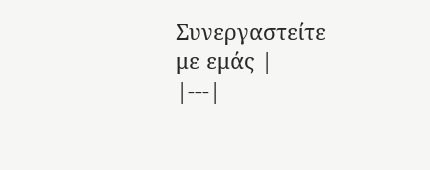Συνεργαστείτε με εμάς |
|---|